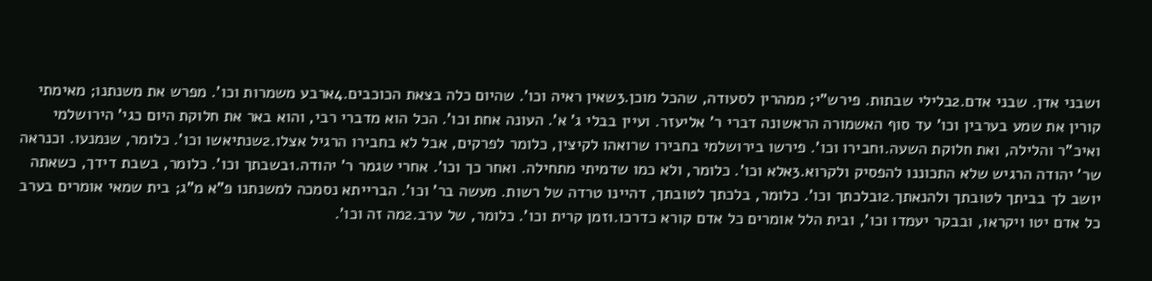1שבני אדן. שבני אדם.2בלילי שבתות. פירש"י; ממהרין לסעודה, שהכל מוכן.3שאין ראיה וכו'. שהיום כלה בצאת הכוכבים.4ארבע משמרות וכו'. מפרש את משנתנו; מאימתי קורין את שמע בערבין וכו' עד סוף האשמורה הראשונה דברי ר' אליעזר. ועיין בבלי ג' א'. העונה אחת וכו'. הכל הוא מדברי רבי, והוא באר את חלוקת היום כגי' הירושלמי ואיכ"ר והלילה, ואת חלוקת השעה.1חבירו וכו'. פירשו בירושלמי בחבירו שרואהו לקיצין, כלומר לפרקים, אבל לא בחבירו הרגיל אצלו.2שנתיאשו וכו'. כלומר, שנמנעו. וכנראה שר' יהודה הרגיש שלא התכוננו להפסיק ולקרוא.3אלא וכו'. כלומר, ולא כמו שדמיתי מתחילה. ואחר כך וכו'. אחרי שגמר ר' יהודה.1בשבתך וכו'. כלומר, בשבת דידך, כשאתה יושב לך בביתך לטובתך ולהנאתך.2ובלכתך וכו'. כלומר, בלכתך לטובתך, דהיינו טרדה של רשות. מעשה בר' וכו'. הברייתא נסמכה למשנתנו פ"א מ"ג; בית שמאי אומרים בערב כל אדם יטו ויקראו, ובבקר יעמדו וכו', ובית הלל אומרים כל אדם קורא כדרכו.1זמן קרית וכו'. כלומר, של ערב.2מה זה וכו'.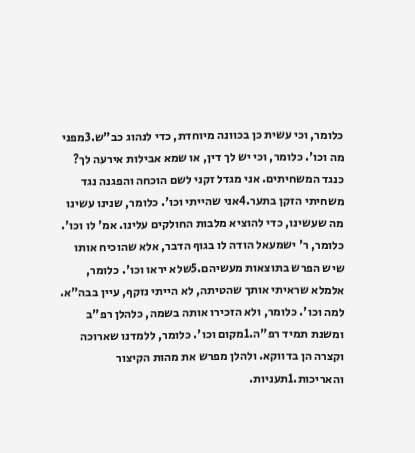כלומר, וכי עשית כן בכוונה מיוחדת, כדי לנהוג כב"ש.3מפני מה וכו'. כלומר, וכי יש לך דין, או שמא אבילות אירעה לך? כנגד המשחיתים. אני מגדל זקני לשם הוכחה והפגנה נגד משחיתי הזקן בתער.4אני שהייתי וכו'. כלומר, שנינו עשינו מה שעשינו, כדי להוציא מלבות החולקים עלינו. אמ' לו וכו'. כלומר, ר' ישמעאל הודה לו בגוף הדבר, אלא שהוכיח אותו שיש הפרש בתוצאות מעשיהם.5שלא יראו וכו'. כלומר, אלמלא שראיתי אותך שהטיתה, לא הייתי נזקף, עיין בבה"א. למה וכו'. כלומר, ולא הזכירו אותה בשמה, כלהלן רפ"ב ומשנת תמיד רפ"ה.1מקום וכו'. כלומר, ללמדנו שארוכה וקצרה הן בדווקא. ולהלן מפרש את מהות הקיצור והאריכות.1תעניות.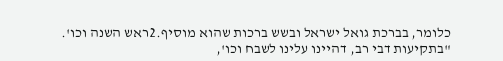כלומר, בברכת גואל ישראל ובשש ברכות שהוא מוסיף.2ראש השנה וכו'. "בתקיעות דבי רב, דהיינו עלינו לשבח וכו',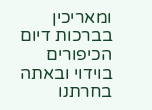ומאריכין בברכות דיום הכיפורים בוידוי ובאתה בחרתנו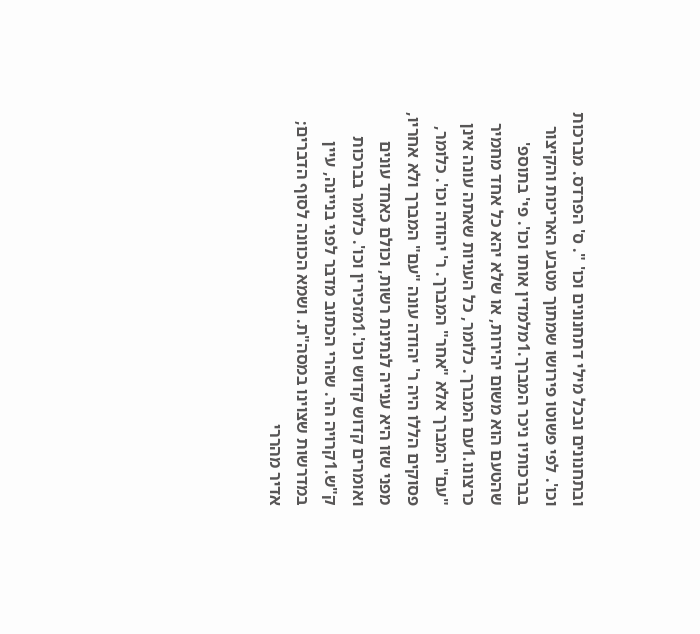ובתחנונים ובכל מילי דתחנונים וכו' ". ס' הפרדס. מברכות וכו'. לפי פשוטו פירושו שמתוך מטבע האריכות והקיצור בברכותיו ניכר המברך.1מלמדין אותו וכו'. פי' בתוספ' שהטעם הוא משום יהירות, או שלא יהא כל אחד מחמיר כרצונו.1עם המברך. כלומר, כל העניות שאתה עונה אינן "עם" המברך אלא "אחר" המברך. ר' יהודה וכו'. כלומר, פסוקים הללו היה ר' יהודה עונה "עם" המברך ולא אחריו, מפני שזו היא ענייה לנתינת רשות, וכולם כאחד עונים ואומרים קדוש קדוש וכו'.1מזכירין וכו'. כלומר בברכות ק"ש.1קרויה הר. שהרי הכתוב מדבר לפני בניינה, עיין במדרשות שצוינו במסה"ת. ושמא הכוונה לסוף הדברים; אדיר מהררי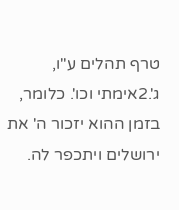טרף תהלים ע"ו, ג'.2אימתי וכו'. כלומר, בזמן ההוא יזכור ה' את ירושלים ויתכפר לה.